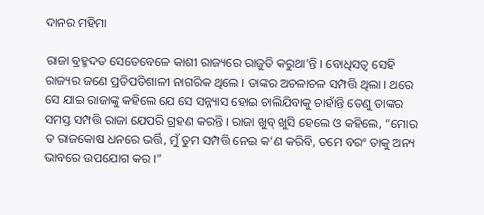ଦାନର ମହିମା

ରାଜା ବ୍ରହ୍ମଦତ ସେତେବେଳେ କାଶୀ ରାଜ୍ୟରେ ରାଜୁତି କରୁଥା’ନ୍ତି । ବୋଧିସତ୍ୱ ସେହି ରାଜ୍ୟର ଜଣେ ପ୍ରତିପତିଶାଳୀ ନାଗରିକ ଥିଲେ । ତାଙ୍କର ଅଚଳାଚଳ ସମ୍ପତ୍ତି ଥିଲା । ଥରେ ସେ ଯାଇ ରାଜାଙ୍କୁ କହିଲେ ଯେ ସେ ସନ୍ନ୍ୟାସ ହୋଇ ଚାଲିଯିବାକୁ ଚାହାଁନ୍ତି ତେଣୁ ତାଙ୍କର ସମସ୍ତ ସମ୍ପତ୍ତି ରାଜା ଯେପରି ଗ୍ରହଣ କରନ୍ତି । ରାଜା ଖୁବ୍ ଖୁସି ହେଲେ ଓ କହିଲେ, “ମୋର ତ ରାଜକୋଷ ଧନରେ ଭର୍ତ୍ତି, ମୁଁ ତୁମ ସମ୍ପତ୍ତି ନେଇ କ’ଣ କରିବି, ତମେ ବରଂ ତାକୁ ଅନ୍ୟ ଭାବରେ ଉପଯୋଗ କର ।”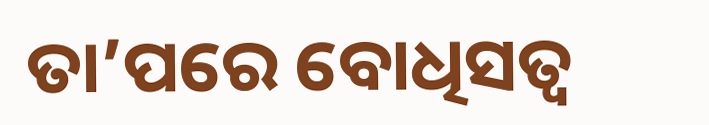ତା’ପରେ ବୋଧିସତ୍ୱ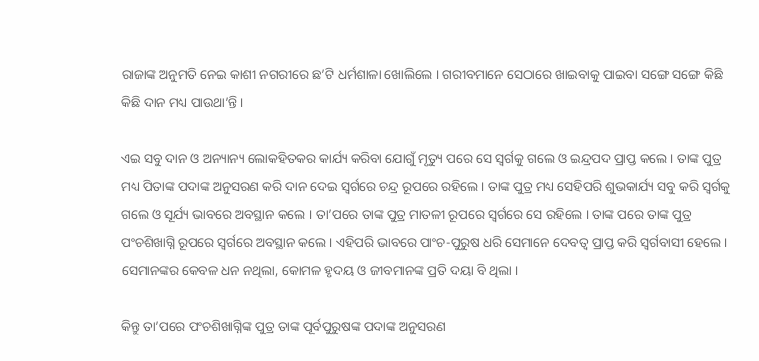ରାଜାଙ୍କ ଅନୁମତି ନେଇ କାଶୀ ନଗରୀରେ ଛ’ଟି ଧର୍ମଶାଳା ଖୋଲିଲେ । ଗରୀବମାନେ ସେଠାରେ ଖାଇବାକୁ ପାଇବା ସଙ୍ଗେ ସଙ୍ଗେ କିଛି କିଛି ଦାନ ମଧ୍ୟ ପାଉଥା’ନ୍ତି ।

ଏଇ ସବୁ ଦାନ ଓ ଅନ୍ୟାନ୍ୟ ଲୋକହିତକର କାର୍ଯ୍ୟ କରିବା ଯୋଗୁଁ ମୃତ୍ୟୁ ପରେ ସେ ସ୍ୱର୍ଗକୁ ଗଲେ ଓ ଇନ୍ଦ୍ରପଦ ପ୍ରାପ୍ତ କଲେ । ତାଙ୍କ ପୁତ୍ର ମଧ୍ୟ ପିତାଙ୍କ ପଦାଙ୍କ ଅନୁସରଣ କରି ଦାନ ଦେଇ ସ୍ୱର୍ଗରେ ଚନ୍ଦ୍ର ରୂପରେ ରହିଲେ । ତାଙ୍କ ପୁତ୍ର ମଧ୍ୟ ସେହିପରି ଶୁଭକାର୍ଯ୍ୟ ସବୁ କରି ସ୍ୱର୍ଗକୁ ଗଲେ ଓ ସୂର୍ଯ୍ୟ ଭାବରେ ଅବସ୍ଥାନ କଲେ । ତା’ପରେ ତାଙ୍କ ପୁତ୍ର ମାତଳୀ ରୂପରେ ସ୍ୱର୍ଗରେ ସେ ରହିଲେ । ତାଙ୍କ ପରେ ତାଙ୍କ ପୁତ୍ର ପଂଚଶିଖାଗ୍ନି ରୂପରେ ସ୍ୱର୍ଗରେ ଅବସ୍ଥାନ କଲେ । ଏହିପରି ଭାବରେ ପାଂଚ-ପୁରୁଷ ଧରି ସେମାନେ ଦେବତ୍ୱ ପ୍ରାପ୍ତ କରି ସ୍ୱର୍ଗବାସୀ ହେଲେ । ସେମାନଙ୍କର କେବଳ ଧନ ନଥିଲା, କୋମଳ ହୃଦୟ ଓ ଜୀବମାନଙ୍କ ପ୍ରତି ଦୟା ବି ଥିଲା ।

କିନ୍ତୁ ତା’ପରେ ପଂଚଶିଖାଗ୍ନିଙ୍କ ପୁତ୍ର ତାଙ୍କ ପୂର୍ବପୁରୁଷଙ୍କ ପଦାଙ୍କ ଅନୁସରଣ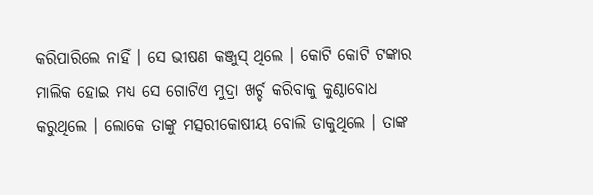କରିପାରିଲେ ନାହିଁ । ସେ ଭୀଷଣ କଞ୍ଜୁସ୍ ଥିଲେ । କୋଟି କୋଟି ଟଙ୍କାର ମାଲିକ ହୋଇ ମଧ୍ୟ ସେ ଗୋଟିଏ ମୁଦ୍ରା ଖର୍ଚ୍ଚ କରିବାକୁ କୁଣ୍ଠାବୋଧ କରୁଥିଲେ । ଲୋକେ ତାଙ୍କୁ ମତ୍ସରୀକୋଷୀୟ ବୋଲି ଡାକୁଥିଲେ । ତାଙ୍କ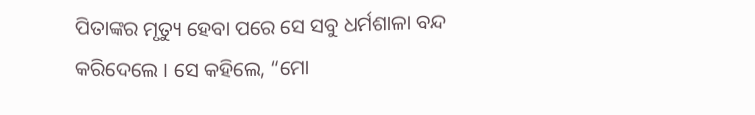ପିତାଙ୍କର ମୃତ୍ୟୁ ହେବା ପରେ ସେ ସବୁ ଧର୍ମଶାଳା ବନ୍ଦ କରିଦେଲେ । ସେ କହିଲେ, “ମୋ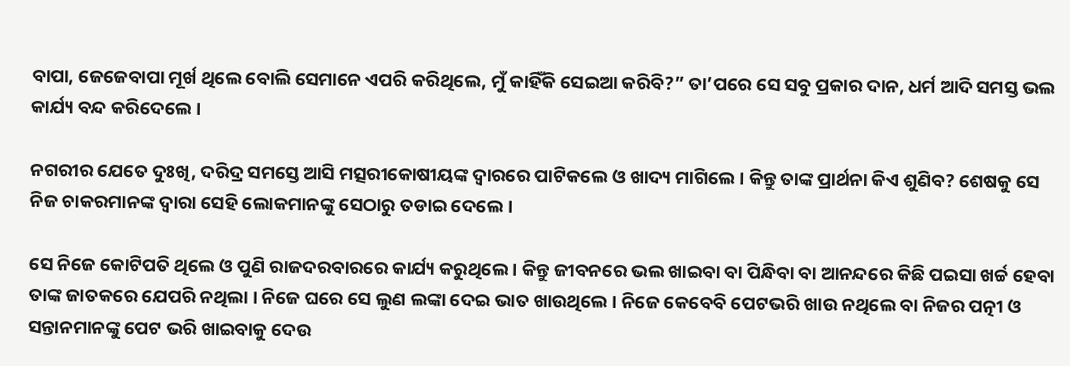ବାପା, ଜେଜେବାପା ମୂର୍ଖ ଥିଲେ ବୋଲି ସେମାନେ ଏପରି କରିଥିଲେ, ମୁଁ କାହିଁକି ସେଇଆ କରିବି?” ତା’ପରେ ସେ ସବୁ ପ୍ରକାର ଦାନ, ଧର୍ମ ଆଦି ସମସ୍ତ ଭଲ କାର୍ଯ୍ୟ ବନ୍ଦ କରିଦେଲେ ।

ନଗରୀର ଯେତେ ଦୁଃଖି, ଦରିଦ୍ର ସମସ୍ତେ ଆସି ମତ୍ସରୀକୋଷୀୟଙ୍କ ଦ୍ୱାରରେ ପାଟିକଲେ ଓ ଖାଦ୍ୟ ମାଗିଲେ । କିନ୍ତୁ ତାଙ୍କ ପ୍ରାର୍ଥନା କିଏ ଶୁଣିବ? ଶେଷକୁ ସେ ନିଜ ଚାକରମାନଙ୍କ ଦ୍ୱାରା ସେହି ଲୋକମାନଙ୍କୁ ସେଠାରୁ ତଡାଇ ଦେଲେ ।

ସେ ନିଜେ କୋଟିପତି ଥିଲେ ଓ ପୁଣି ରାଜଦରବାରରେ କାର୍ଯ୍ୟ କରୁଥିଲେ । କିନ୍ତୁ ଜୀବନରେ ଭଲ ଖାଇବା ବା ପିନ୍ଧିବା ବା ଆନନ୍ଦରେ କିଛି ପଇସା ଖର୍ଚ୍ଚ ହେବା ତାଙ୍କ ଜାତକରେ ଯେପରି ନଥିଲା । ନିଜେ ଘରେ ସେ ଲୁଣ ଲଙ୍କା ଦେଇ ଭାତ ଖାଉଥିଲେ । ନିଜେ କେବେବି ପେଟଭରି ଖାଉ ନଥିଲେ ବା ନିଜର ପତ୍ନୀ ଓ ସନ୍ତାନମାନଙ୍କୁ ପେଟ ଭରି ଖାଇବାକୁ ଦେଉ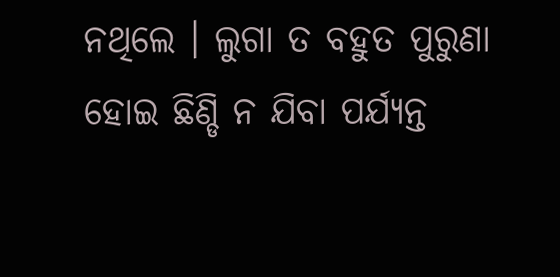ନଥିଲେ । ଲୁଗା ତ ବହୁତ ପୁରୁଣା ହୋଇ ଛିଣ୍ଡି ନ ଯିବା ପର୍ଯ୍ୟନ୍ତ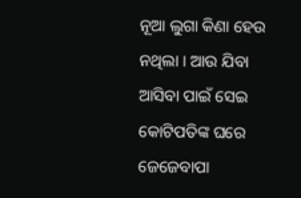ନୂଆ ଲୁଗା କିଣା ହେଉ ନଥିଲା । ଆଉ ଯିବା ଆସିବା ପାଇଁ ସେଇ କୋଟିପତିଙ୍କ ଘରେ ଜେଜେବାପା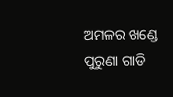ଅମଳର ଖଣ୍ଡେ ପୁରୁଣା ଗାଡି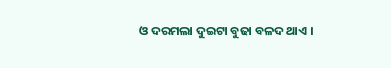ଓ ଦରମଲା ଦୁଇଟା ବୁଢା ବଳଦ ଥାଏ ।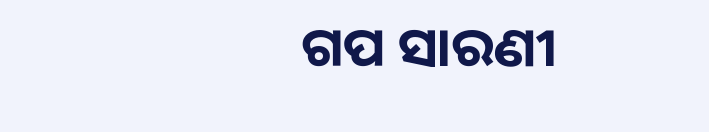ଗପ ସାରଣୀ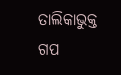ତାଲିକାଭୁକ୍ତ ଗପ